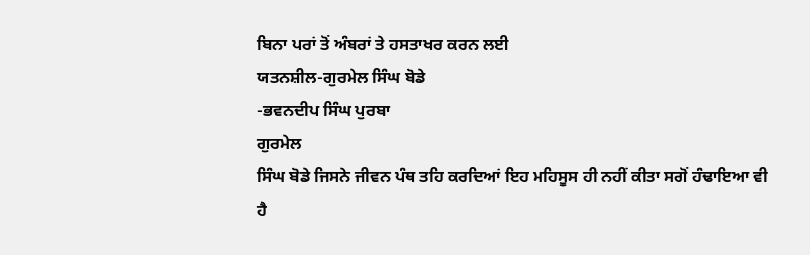ਬਿਨਾ ਪਰਾਂ ਤੋਂ ਅੰਬਰਾਂ ਤੇ ਹਸਤਾਖਰ ਕਰਨ ਲਈ
ਯਤਨਸ਼ੀਲ-ਗੁਰਮੇਲ ਸਿੰਘ ਬੋਡੇ
-ਭਵਨਦੀਪ ਸਿੰਘ ਪੁਰਬਾ
ਗੁਰਮੇਲ
ਸਿੰਘ ਬੋਡੇ ਜਿਸਨੇ ਜੀਵਨ ਪੰਥ ਤਹਿ ਕਰਦਿਆਂ ਇਹ ਮਹਿਸੂਸ ਹੀ ਨਹੀਂ ਕੀਤਾ ਸਗੋਂ ਹੰਢਾਇਆ ਵੀ ਹੈ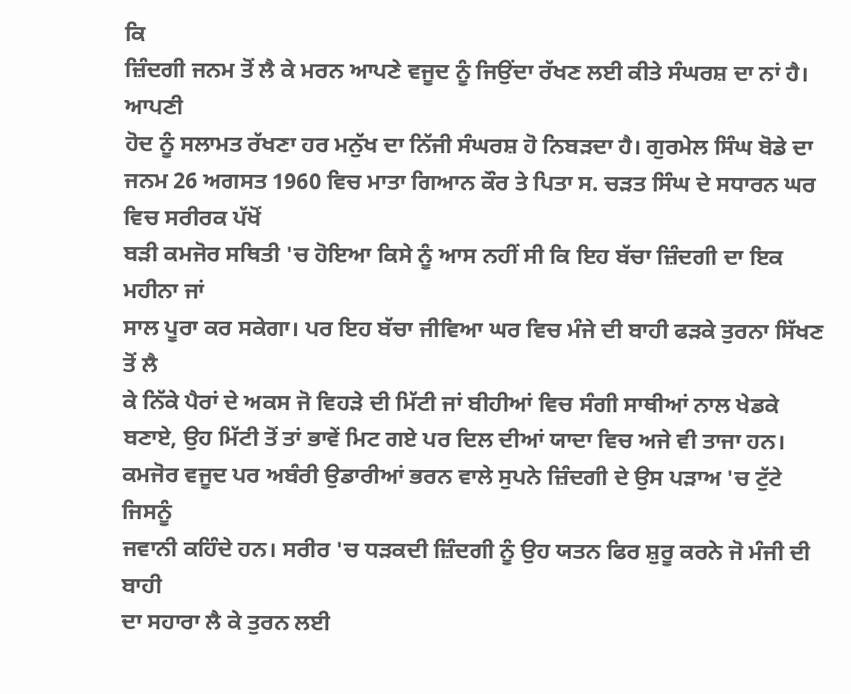ਕਿ
ਜ਼ਿੰਦਗੀ ਜਨਮ ਤੋਂ ਲੈ ਕੇ ਮਰਨ ਆਪਣੇ ਵਜੂਦ ਨੂੰ ਜਿਉਂਦਾ ਰੱਖਣ ਲਈ ਕੀਤੇ ਸੰਘਰਸ਼ ਦਾ ਨਾਂ ਹੈ। ਆਪਣੀ
ਹੋਦ ਨੂੰ ਸਲਾਮਤ ਰੱਖਣਾ ਹਰ ਮਨੁੱਖ ਦਾ ਨਿੱਜੀ ਸੰਘਰਸ਼ ਹੋ ਨਿਬੜਦਾ ਹੈ। ਗੁਰਮੇਲ ਸਿੰਘ ਬੋਡੇ ਦਾ
ਜਨਮ 26 ਅਗਸਤ 1960 ਵਿਚ ਮਾਤਾ ਗਿਆਨ ਕੌਰ ਤੇ ਪਿਤਾ ਸ. ਚੜਤ ਸਿੰਘ ਦੇ ਸਧਾਰਨ ਘਰ ਵਿਚ ਸਰੀਰਕ ਪੱਖੋਂ
ਬੜੀ ਕਮਜੋਰ ਸਥਿਤੀ 'ਚ ਹੋਇਆ ਕਿਸੇ ਨੂੰ ਆਸ ਨਹੀਂ ਸੀ ਕਿ ਇਹ ਬੱਚਾ ਜ਼ਿੰਦਗੀ ਦਾ ਇਕ ਮਹੀਨਾ ਜਾਂ
ਸਾਲ ਪੂਰਾ ਕਰ ਸਕੇਗਾ। ਪਰ ਇਹ ਬੱਚਾ ਜੀਵਿਆ ਘਰ ਵਿਚ ਮੰਜੇ ਦੀ ਬਾਹੀ ਫੜਕੇ ਤੁਰਨਾ ਸਿੱਖਣ ਤੋਂ ਲੈ
ਕੇ ਨਿੱਕੇ ਪੈਰਾਂ ਦੇ ਅਕਸ ਜੋ ਵਿਹੜੇ ਦੀ ਮਿੱਟੀ ਜਾਂ ਬੀਹੀਆਂ ਵਿਚ ਸੰਗੀ ਸਾਥੀਆਂ ਨਾਲ ਖੇਡਕੇ
ਬਣਾਏ, ਉਹ ਮਿੱਟੀ ਤੋਂ ਤਾਂ ਭਾਵੇਂ ਮਿਟ ਗਏ ਪਰ ਦਿਲ ਦੀਆਂ ਯਾਦਾ ਵਿਚ ਅਜੇ ਵੀ ਤਾਜਾ ਹਨ।
ਕਮਜੋਰ ਵਜੂਦ ਪਰ ਅਬੰਰੀ ਉਡਾਰੀਆਂ ਭਰਨ ਵਾਲੇ ਸੁਪਨੇ ਜ਼ਿੰਦਗੀ ਦੇ ਉਸ ਪੜਾਅ 'ਚ ਟੁੱਟੇ ਜਿਸਨੂੰ
ਜਵਾਨੀ ਕਹਿੰਦੇ ਹਨ। ਸਰੀਰ 'ਚ ਧੜਕਦੀ ਜ਼ਿੰਦਗੀ ਨੂੰ ਉਹ ਯਤਨ ਫਿਰ ਸ਼ੁਰੂ ਕਰਨੇ ਜੋ ਮੰਜੀ ਦੀ ਬਾਹੀ
ਦਾ ਸਹਾਰਾ ਲੈ ਕੇ ਤੁਰਨ ਲਈ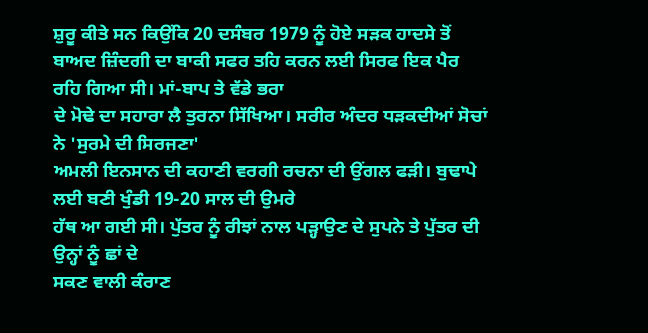ਸ਼ੁਰੂ ਕੀਤੇ ਸਨ ਕਿਉਂਕਿ 20 ਦਸੰਬਰ 1979 ਨੂੰ ਹੋਏ ਸੜਕ ਹਾਦਸੇ ਤੋਂ
ਬਾਅਦ ਜ਼ਿੰਦਗੀ ਦਾ ਬਾਕੀ ਸਫਰ ਤਹਿ ਕਰਨ ਲਈ ਸਿਰਫ ਇਕ ਪੈਰ ਰਹਿ ਗਿਆ ਸੀ। ਮਾਂ-ਬਾਪ ਤੇ ਵੱਡੇ ਭਰਾ
ਦੇ ਮੋਢੇ ਦਾ ਸਹਾਰਾ ਲੈ ਤੁਰਨਾ ਸਿੱਖਿਆ। ਸਰੀਰ ਅੰਦਰ ਧੜਕਦੀਆਂ ਸੋਚਾਂ ਨੇ 'ਸੁਰਮੇ ਦੀ ਸਿਰਜਣਾ'
ਅਮਲੀ ਇਨਸਾਨ ਦੀ ਕਹਾਣੀ ਵਰਗੀ ਰਚਨਾ ਦੀ ਉਂਗਲ ਫੜੀ। ਬੁਢਾਪੇ ਲਈ ਬਣੀ ਖੁੰਡੀ 19-20 ਸਾਲ ਦੀ ਉਮਰੇ
ਹੱਥ ਆ ਗਈ ਸੀ। ਪੁੱਤਰ ਨੂੰ ਰੀਝਾਂ ਨਾਲ ਪੜ੍ਹਾਉਣ ਦੇ ਸੁਪਨੇ ਤੇ ਪੁੱਤਰ ਦੀ ਉਨ੍ਹਾਂ ਨੂੰ ਛਾਂ ਦੇ
ਸਕਣ ਵਾਲੀ ਕੰਰਾਣ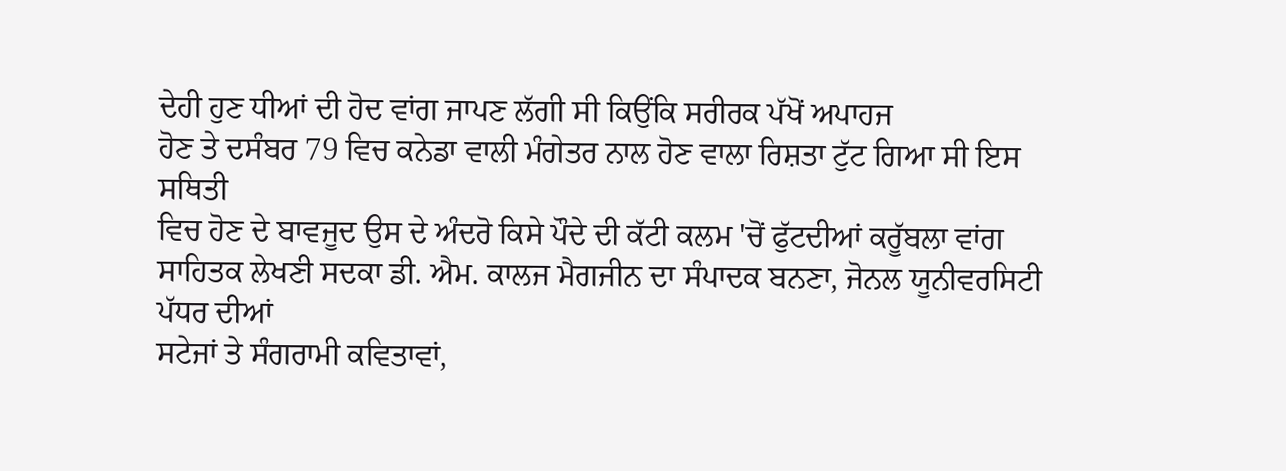ਦੇਹੀ ਹੁਣ ਧੀਆਂ ਦੀ ਹੋਦ ਵਾਂਗ ਜਾਪਣ ਲੱਗੀ ਸੀ ਕਿਉਂਕਿ ਸਰੀਰਕ ਪੱਖੋਂ ਅਪਾਹਜ
ਹੋਣ ਤੇ ਦਸੰਬਰ 79 ਵਿਚ ਕਨੇਡਾ ਵਾਲੀ ਮੰਗੇਤਰ ਨਾਲ ਹੋਣ ਵਾਲਾ ਰਿਸ਼ਤਾ ਟੁੱਟ ਗਿਆ ਸੀ ਇਸ ਸਥਿਤੀ
ਵਿਚ ਹੋਣ ਦੇ ਬਾਵਜੂਦ ਉਸ ਦੇ ਅੰਦਰੋ ਕਿਸੇ ਪੌਦੇ ਦੀ ਕੱਟੀ ਕਲਮ 'ਚੋਂ ਫੁੱਟਦੀਆਂ ਕਰੂੱਬਲਾ ਵਾਂਗ
ਸਾਹਿਤਕ ਲੇਖਣੀ ਸਦਕਾ ਡੀ. ਐਮ. ਕਾਲਜ ਮੈਗਜੀਨ ਦਾ ਸੰਪਾਦਕ ਬਨਣਾ, ਜੋਨਲ ਯੂਨੀਵਰਸਿਟੀ ਪੱਧਰ ਦੀਆਂ
ਸਟੇਜਾਂ ਤੇ ਸੰਗਰਾਮੀ ਕਵਿਤਾਵਾਂ,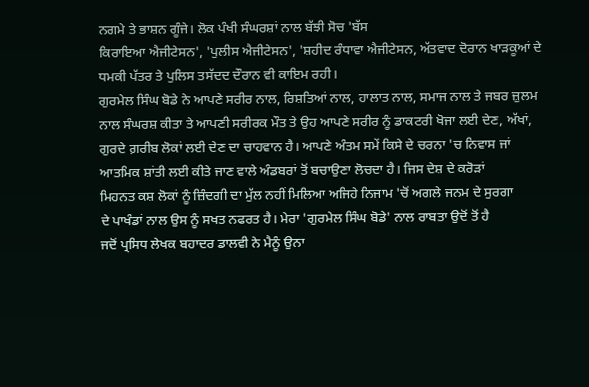ਨਗਮੇ ਤੇ ਭਾਸ਼ਨ ਗੂੰਜੇ। ਲੋਕ ਪੰਖੀ ਸੰਘਰਸ਼ਾਂ ਨਾਲ ਬੱਝੀ ਸੋਚ 'ਬੱਸ
ਕਿਰਾਇਆ ਐਜੀਟੇਸਨ', 'ਪੁਲੀਸ ਐਜੀਟੇਸਨ', 'ਸ਼ਹੀਦ ਰੰਧਾਵਾ ਐਜੀਟੇਸਨ, ਅੱਤਵਾਦ ਦੋਰਾਨ ਖਾੜਕੂਆਂ ਦੇ
ਧਮਕੀ ਪੱਤਰ ਤੇ ਪੁਲਿਸ ਤਸੱਦਦ ਦੌਰਾਨ ਵੀ ਕਾਇਮ ਰਹੀ।
ਗੁਰਮੇਲ ਸਿੰਘ ਬੋਡੇ ਨੇ ਆਪਣੇ ਸਰੀਰ ਨਾਲ, ਰਿਸ਼ਤਿਆਂ ਨਾਲ, ਹਾਲਾਤ ਨਾਲ, ਸਮਾਜ ਨਾਲ ਤੇ ਜਬਰ ਜ਼ੁਲਮ
ਨਾਲ ਸੰਘਰਸ਼ ਕੀਤਾ ਤੇ ਆਪਣੀ ਸਰੀਰਕ ਮੌਤ ਤੇ ਉਹ ਆਪਣੇ ਸਰੀਰ ਨੂੰ ਡਾਕਟਰੀ ਖੋਜਾ ਲਈ ਦੇਣ, ਅੱਖਾਂ,
ਗੁਰਦੇ ਗ਼ਰੀਬ ਲੋਕਾਂ ਲਈ ਦੇਣ ਦਾ ਚਾਹਵਾਨ ਹੈ। ਆਪਣੇ ਅੰਤਮ ਸਮੇਂ ਕਿਸੇ ਦੇ ਚਰਨਾ 'ਚ ਨਿਵਾਸ ਜਾਂ
ਆਤਮਿਕ ਸ਼ਾਂਤੀ ਲਈ ਕੀਤੇ ਜਾਣ ਵਾਲੇ ਅੰਡਬਰਾਂ ਤੋਂ ਬਚਾਉਣਾ ਲੋਚਦਾ ਹੈ। ਜਿਸ ਦੇਸ਼ ਦੇ ਕਰੋੜਾਂ
ਮਿਹਨਤ ਕਸ਼ ਲੋਕਾਂ ਨੂੰ ਜ਼ਿੰਦਗੀ ਦਾ ਮੁੱਲ ਨਹੀਂ ਮਿਲਿਆ ਅਜਿਹੇ ਨਿਜਾਮ 'ਚੋਂ ਅਗਲੇ ਜਨਮ ਦੇ ਸੁਰਗਾ
ਦੇ ਪਾਖੰਡਾਂ ਨਾਲ ਉਸ ਨੂੰ ਸਖਤ ਨਫਰਤ ਹੈ। ਮੇਰਾ 'ਗੁਰਮੇਲ ਸਿੰਘ ਬੋਡੇ' ਨਾਲ ਰਾਬਤਾ ਉਦੋਂ ਤੋਂ ਹੈ
ਜਦੋਂ ਪ੍ਰਸਿਧ ਲੇਖਕ ਬਹਾਦਰ ਡਾਲਵੀ ਨੇ ਮੈਨੂੰ ਉਨਾ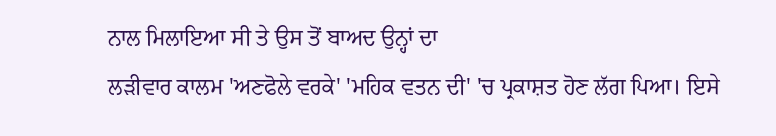ਨਾਲ ਮਿਲਾਇਆ ਸੀ ਤੇ ਉਸ ਤੋਂ ਬਾਅਦ ਉਨ੍ਹਾਂ ਦਾ
ਲੜੀਵਾਰ ਕਾਲਮ 'ਅਣਫੋਲੇ ਵਰਕੇ' 'ਮਹਿਕ ਵਤਨ ਦੀ' 'ਚ ਪ੍ਰਕਾਸ਼ਤ ਹੋਣ ਲੱਗ ਪਿਆ। ਇਸੇ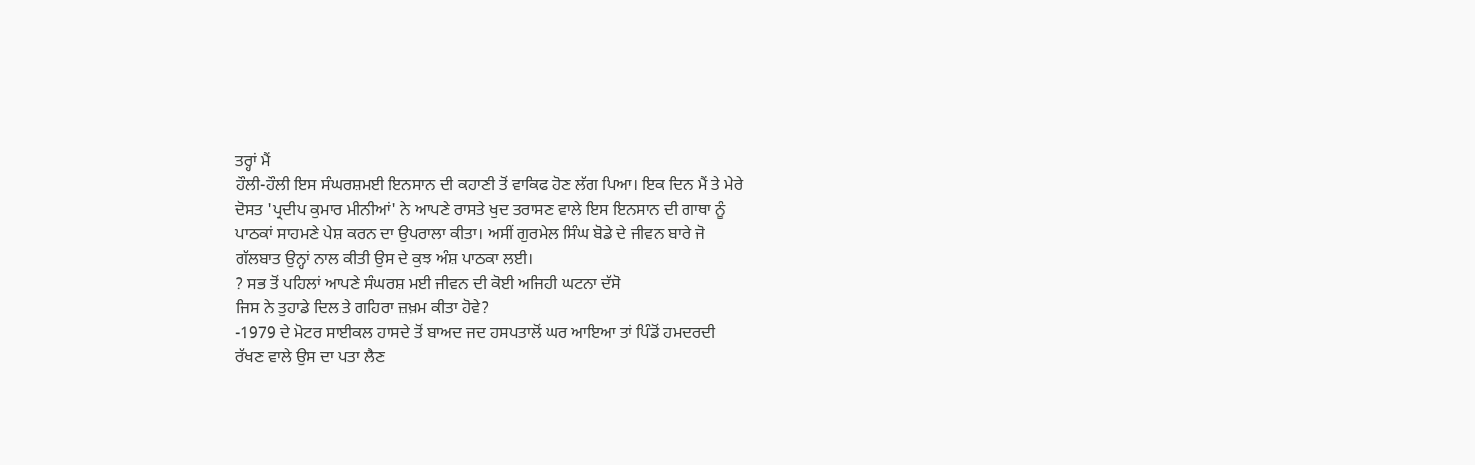ਤਰ੍ਹਾਂ ਮੈਂ
ਹੌਲੀ-ਹੌਲੀ ਇਸ ਸੰਘਰਸ਼ਮਈ ਇਨਸਾਨ ਦੀ ਕਹਾਣੀ ਤੋਂ ਵਾਕਿਫ ਹੋਣ ਲੱਗ ਪਿਆ। ਇਕ ਦਿਨ ਮੈਂ ਤੇ ਮੇਰੇ
ਦੋਸਤ 'ਪ੍ਰਦੀਪ ਕੁਮਾਰ ਮੀਨੀਆਂ' ਨੇ ਆਪਣੇ ਰਾਸਤੇ ਖੁਦ ਤਰਾਸਣ ਵਾਲੇ ਇਸ ਇਨਸਾਨ ਦੀ ਗਾਥਾ ਨੂੰ
ਪਾਠਕਾਂ ਸਾਹਮਣੇ ਪੇਸ਼ ਕਰਨ ਦਾ ਉਪਰਾਲਾ ਕੀਤਾ। ਅਸੀਂ ਗੁਰਮੇਲ ਸਿੰਘ ਬੋਡੇ ਦੇ ਜੀਵਨ ਬਾਰੇ ਜੋ
ਗੱਲਬਾਤ ਉਨ੍ਹਾਂ ਨਾਲ ਕੀਤੀ ਉਸ ਦੇ ਕੁਝ ਅੰਸ਼ ਪਾਠਕਾ ਲਈ।
? ਸਭ ਤੋਂ ਪਹਿਲਾਂ ਆਪਣੇ ਸੰਘਰਸ਼ ਮਈ ਜੀਵਨ ਦੀ ਕੋਈ ਅਜਿਹੀ ਘਟਨਾ ਦੱਸੋ
ਜਿਸ ਨੇ ਤੁਹਾਡੇ ਦਿਲ ਤੇ ਗਹਿਰਾ ਜ਼ਖ਼ਮ ਕੀਤਾ ਹੋਵੇ?
-1979 ਦੇ ਮੋਟਰ ਸਾਈਕਲ ਹਾਸਦੇ ਤੋਂ ਬਾਅਦ ਜਦ ਹਸਪਤਾਲੋਂ ਘਰ ਆਇਆ ਤਾਂ ਪਿੰਡੋਂ ਹਮਦਰਦੀ
ਰੱਖਣ ਵਾਲੇ ਉਸ ਦਾ ਪਤਾ ਲੈਣ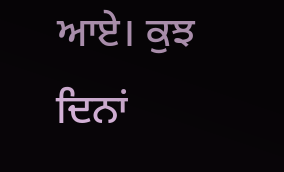ਆਏ। ਕੁਝ ਦਿਨਾਂ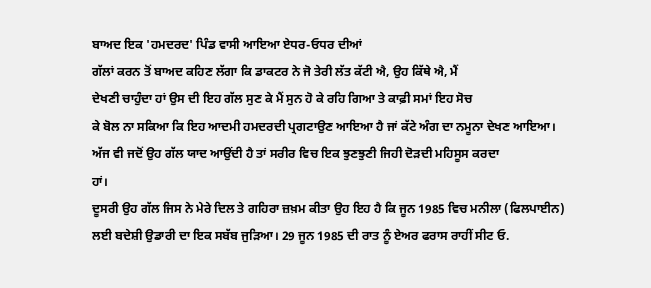ਬਾਅਦ ਇਕ 'ਹਮਦਰਦ' ਪਿੰਡ ਵਾਸੀ ਆਇਆ ਏਧਰ-ਓਧਰ ਦੀਆਂ
ਗੱਲਾਂ ਕਰਨ ਤੋਂ ਬਾਅਦ ਕਹਿਣ ਲੱਗਾ ਕਿ ਡਾਕਟਰ ਨੇ ਜੋ ਤੇਰੀ ਲੱਤ ਕੱਟੀ ਐ, ਉਹ ਕਿੱਥੇ ਐ, ਮੈਂ
ਦੇਖਣੀ ਚਾਹੁੰਦਾ ਹਾਂ ਉਸ ਦੀ ਇਹ ਗੱਲ ਸੁਣ ਕੇ ਮੈਂ ਸੁਨ ਹੋ ਕੇ ਰਹਿ ਗਿਆ ਤੇ ਕਾਫ਼ੀ ਸਮਾਂ ਇਹ ਸੋਚ
ਕੇ ਬੋਲ ਨਾ ਸਕਿਆ ਕਿ ਇਹ ਆਦਮੀ ਹਮਦਰਦੀ ਪ੍ਰਗਟਾਉਣ ਆਇਆ ਹੈ ਜਾਂ ਕੱਟੇ ਅੰਗ ਦਾ ਨਮੂਨਾ ਦੇਖਣ ਆਇਆ।
ਅੱਜ ਵੀ ਜਦੋਂ ਉਹ ਗੱਲ ਯਾਦ ਆਉਂਦੀ ਹੈ ਤਾਂ ਸਰੀਰ ਵਿਚ ਇਕ ਝੁਣਝੁਣੀ ਜਿਹੀ ਦੋੜਦੀ ਮਹਿਸੂਸ ਕਰਦਾ
ਹਾਂ।
ਦੂਸਰੀ ਉਹ ਗੱਲ ਜਿਸ ਨੇ ਮੇਰੇ ਦਿਲ ਤੇ ਗਹਿਰਾ ਜ਼ਖ਼ਮ ਕੀਤਾ ਉਹ ਇਹ ਹੈ ਕਿ ਜੂਨ 1985 ਵਿਚ ਮਨੀਲਾ (ਫਿਲਪਾਈਨ)
ਲਈ ਬਦੇਸ਼ੀ ਉਡਾਰੀ ਦਾ ਇਕ ਸਬੱਬ ਜੁੜਿਆ। 29 ਜੂਨ 1985 ਦੀ ਰਾਤ ਨੂੰ ਏਅਰ ਫਰਾਸ ਰਾਹੀਂ ਸੀਟ ਓ.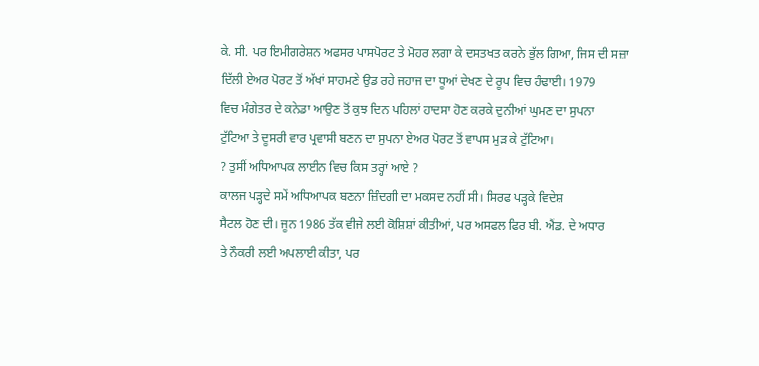ਕੇ. ਸੀ. ਪਰ ਇਮੀਗਰੇਸ਼ਨ ਅਫਸਰ ਪਾਸਪੋਰਟ ਤੇ ਮੋਹਰ ਲਗਾ ਕੇ ਦਸਤਖਤ ਕਰਨੇ ਭੁੱਲ ਗਿਆ, ਜਿਸ ਦੀ ਸਜ਼ਾ
ਦਿੱਲੀ ਏਅਰ ਪੋਰਟ ਤੋਂ ਅੱਖਾਂ ਸਾਹਮਣੇ ਉਡ ਰਹੇ ਜਹਾਜ ਦਾ ਧੂਆਂ ਦੇਖਣ ਦੇ ਰੂਪ ਵਿਚ ਹੰਢਾਈ। 1979
ਵਿਚ ਮੰਗੇਤਰ ਦੇ ਕਨੇਡਾ ਆਉਣ ਤੋਂ ਕੁਝ ਦਿਨ ਪਹਿਲਾਂ ਹਾਦਸਾ ਹੋਣ ਕਰਕੇ ਦੁਨੀਆਂ ਘੁਮਣ ਦਾ ਸੁਪਨਾ
ਟੁੱਟਿਆ ਤੇ ਦੂਸਰੀ ਵਾਰ ਪ੍ਰਵਾਸੀ ਬਣਨ ਦਾ ਸੁਪਨਾ ਏਅਰ ਪੋਰਟ ਤੋਂ ਵਾਪਸ ਮੁੜ ਕੇ ਟੁੱਟਿਆ।
? ਤੁਸੀਂ ਅਧਿਆਪਕ ਲਾਈਨ ਵਿਚ ਕਿਸ ਤਰ੍ਹਾਂ ਆਏ ?
ਕਾਲਜ ਪੜ੍ਹਦੇ ਸਮੇਂ ਅਧਿਆਪਕ ਬਣਨਾ ਜ਼ਿੰਦਗੀ ਦਾ ਮਕਸਦ ਨਹੀਂ ਸੀ। ਸਿਰਫ ਪੜ੍ਹਕੇ ਵਿਦੇਸ਼
ਸੈਟਲ ਹੋਣ ਦੀ। ਜੂਨ 1986 ਤੱਕ ਵੀਜੇ ਲਈ ਕੋਸ਼ਿਸ਼ਾਂ ਕੀਤੀਆਂ, ਪਰ ਅਸਫਲ ਫਿਰ ਬੀ. ਐਂਡ. ਦੇ ਅਧਾਰ
ਤੇ ਨੌਕਰੀ ਲਈ ਅਪਲਾਈ ਕੀਤਾ, ਪਰ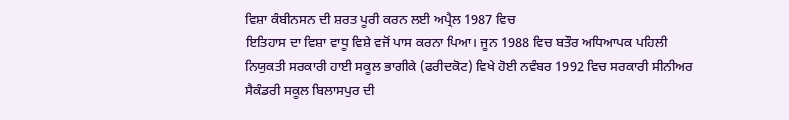ਵਿਸ਼ਾ ਕੰਬੀਨਸਨ ਦੀ ਸ਼ਰਤ ਪੂਰੀ ਕਰਨ ਲਈ ਅਪ੍ਰੈਲ 1987 ਵਿਚ
ਇਤਿਹਾਸ ਦਾ ਵਿਸ਼ਾ ਵਾਧੂ ਵਿਸ਼ੇ ਵਜੋਂ ਪਾਸ ਕਰਨਾ ਪਿਆ। ਜੂਨ 1988 ਵਿਚ ਬਤੌਰ ਅਧਿਆਪਕ ਪਹਿਲੀ
ਨਿਯੁਕਤੀ ਸਰਕਾਰੀ ਹਾਈ ਸਕੂਲ ਭਾਗੀਕੇ (ਫਰੀਦਕੋਟ) ਵਿਖੇ ਹੋਈ ਨਵੰਬਰ 1992 ਵਿਚ ਸਰਕਾਰੀ ਸੀਨੀਅਰ
ਸੈਕੰਡਰੀ ਸਕੂਲ ਬਿਲਾਸਪੁਰ ਦੀ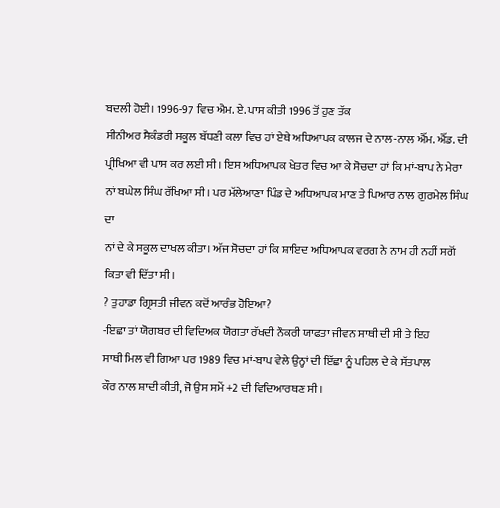ਬਦਲੀ ਹੋਈ। 1996-97 ਵਿਚ ਐਮ. ਏ. ਪਾਸ ਕੀਤੀ 1996 ਤੋਂ ਹੁਣ ਤੱਕ
ਸੀਨੀਅਰ ਸੈਕੰਡਰੀ ਸਕੂਲ ਬੱਧਣੀ ਕਲਾ ਵਿਚ ਹਾਂ ਏਥੇ ਅਧਿਆਪਕ ਕਾਲਜ ਦੇ ਨਾਲ-ਨਾਲ ਐੱਮ. ਐੱਡ. ਦੀ
ਪ੍ਰੀਖਿਆ ਵੀ ਪਾਸ ਕਰ ਲਈ ਸੀ। ਇਸ ਅਧਿਆਪਕ ਖੇਤਰ ਵਿਚ ਆ ਕੇ ਸੋਚਦਾ ਹਾਂ ਕਿ ਮਾਂ-ਬਾਪ ਨੇ ਮੇਰਾ
ਨਾਂ ਬਘੇਲ ਸਿੰਘ ਰੱਖਿਆ ਸੀ। ਪਰ ਮੱਲੇਆਣਾ ਪਿੰਡ ਦੇ ਅਧਿਆਪਕ ਮਾਣ ਤੇ ਪਿਆਰ ਨਾਲ ਗੁਰਮੇਲ ਸਿੰਘ ਦਾ
ਨਾਂ ਦੇ ਕੇ ਸਕੂਲ ਦਾਖਲ ਕੀਤਾ। ਅੱਜ ਸੋਚਦਾ ਹਾਂ ਕਿ ਸ਼ਾਇਦ ਅਧਿਆਪਕ ਵਰਗ ਨੇ ਨਾਮ ਹੀ ਨਹੀਂ ਸਗੋਂ
ਕਿਤਾ ਵੀ ਦਿੱਤਾ ਸੀ।
? ਤੁਹਾਡਾ ਗ੍ਰਿਸਤੀ ਜੀਵਨ ਕਦੋਂ ਆਰੰਭ ਹੋਇਆ?
-ਇਛਾ ਤਾਂ ਯੋਗਬਰ ਦੀ ਵਿਦਿਅਕ ਯੋਗਤਾ ਰੱਖਦੀ ਨੌਕਰੀ ਯਾਫਤਾ ਜੀਵਨ ਸਾਥੀ ਦੀ ਸੀ ਤੇ ਇਹ
ਸਾਥੀ ਮਿਲ ਵੀ ਗਿਆ ਪਰ 1989 ਵਿਚ ਮਾਂ-ਬਾਪ ਵੇਲੇ ਉਨ੍ਹਾਂ ਦੀ ਇੱਛਾ ਨੂੰ ਪਹਿਲ ਦੇ ਕੇ ਸੱਤਪਾਲ
ਕੌਰ ਨਾਲ ਸ਼ਾਦੀ ਕੀਤੀ, ਜੋ ਉਸ ਸਮੇਂ +2 ਦੀ ਵਿਦਿਆਰਥਣ ਸੀ।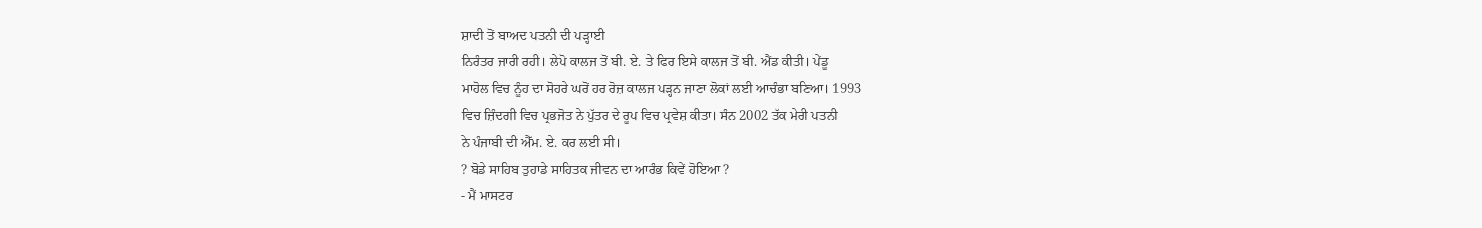ਸ਼ਾਦੀ ਤੋਂ ਬਾਅਦ ਪਤਨੀ ਦੀ ਪੜ੍ਹਾਈ
ਨਿਰੰਤਰ ਜਾਰੀ ਰਹੀ। ਲੇਪੋ ਕਾਲਜ ਤੋਂ ਬੀ. ਏ. ਤੇ ਫਿਰ ਇਸੇ ਕਾਲਜ ਤੋਂ ਬੀ. ਐਂਡ ਕੀਤੀ। ਪੇਂਡੂ
ਮਾਹੋਲ ਵਿਚ ਨੂੰਹ ਦਾ ਸੋਹਰੇ ਘਰੋਂ ਹਰ ਰੋਜ਼ ਕਾਲਜ ਪੜ੍ਹਨ ਜਾਣਾ ਲੋਕਾਂ ਲਈ ਆਚੰਭਾ ਬਣਿਆ। 1993
ਵਿਚ ਜ਼ਿੰਦਗੀ ਵਿਚ ਪ੍ਰਭਜੋਤ ਨੇ ਪੁੱਤਰ ਦੇ ਰੂਪ ਵਿਚ ਪ੍ਰਵੇਸ਼ ਕੀਤਾ। ਸੰਨ 2002 ਤੱਕ ਮੇਰੀ ਪਤਨੀ
ਨੇ ਪੰਜਾਬੀ ਦੀ ਐੱਮ. ਏ. ਕਰ ਲਈ ਸੀ।
? ਬੋਡੇ ਸਾਹਿਬ ਤੁਹਾਡੇ ਸਾਹਿਤਕ ਜੀਵਨ ਦਾ ਆਰੰਭ ਕਿਵੇਂ ਹੋਇਆ ?
- ਮੈਂ ਮਾਸਟਰ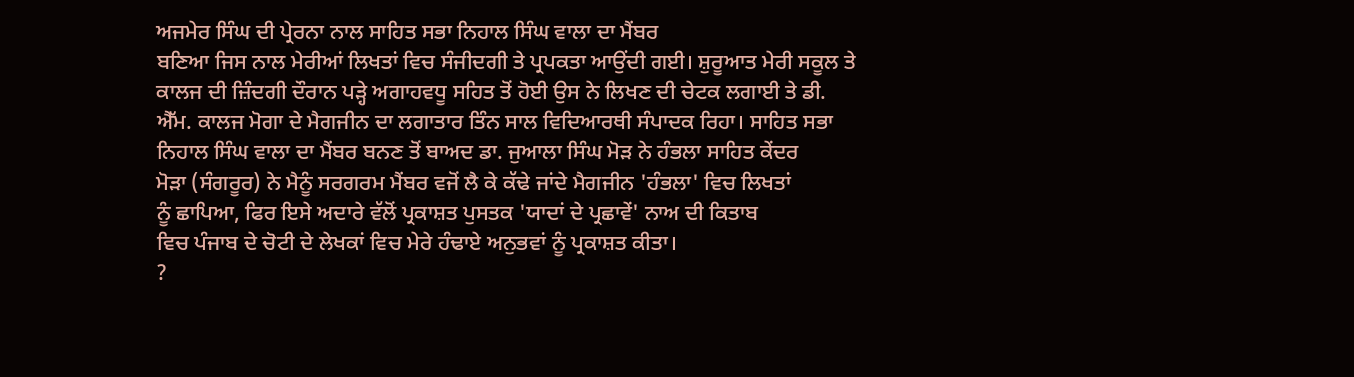ਅਜਮੇਰ ਸਿੰਘ ਦੀ ਪ੍ਰੇਰਨਾ ਨਾਲ ਸਾਹਿਤ ਸਭਾ ਨਿਹਾਲ ਸਿੰਘ ਵਾਲਾ ਦਾ ਮੈਂਬਰ
ਬਣਿਆ ਜਿਸ ਨਾਲ ਮੇਰੀਆਂ ਲਿਖਤਾਂ ਵਿਚ ਸੰਜੀਦਗੀ ਤੇ ਪ੍ਰਪਕਤਾ ਆਉਂਦੀ ਗਈ। ਸ਼ੁਰੂਆਤ ਮੇਰੀ ਸਕੂਲ ਤੇ
ਕਾਲਜ ਦੀ ਜ਼ਿੰਦਗੀ ਦੌਰਾਨ ਪੜ੍ਹੇ ਅਗਾਹਵਧੂ ਸਹਿਤ ਤੋਂ ਹੋਈ ਉਸ ਨੇ ਲਿਖਣ ਦੀ ਚੇਟਕ ਲਗਾਈ ਤੇ ਡੀ.
ਐੱਮ. ਕਾਲਜ ਮੋਗਾ ਦੇ ਮੈਗਜੀਨ ਦਾ ਲਗਾਤਾਰ ਤਿੰਨ ਸਾਲ ਵਿਦਿਆਰਥੀ ਸੰਪਾਦਕ ਰਿਹਾ। ਸਾਹਿਤ ਸਭਾ
ਨਿਹਾਲ ਸਿੰਘ ਵਾਲਾ ਦਾ ਮੈਂਬਰ ਬਨਣ ਤੋਂ ਬਾਅਦ ਡਾ. ਜੁਆਲਾ ਸਿੰਘ ਮੋੜ ਨੇ ਹੰਭਲਾ ਸਾਹਿਤ ਕੇਂਦਰ
ਮੋੜਾ (ਸੰਗਰੂਰ) ਨੇ ਮੈਨੂੰ ਸਰਗਰਮ ਮੈਂਬਰ ਵਜੋਂ ਲੈ ਕੇ ਕੱਢੇ ਜਾਂਦੇ ਮੈਗਜੀਨ 'ਹੰਭਲਾ' ਵਿਚ ਲਿਖਤਾਂ
ਨੂੰ ਛਾਪਿਆ, ਫਿਰ ਇਸੇ ਅਦਾਰੇ ਵੱਲੋਂ ਪ੍ਰਕਾਸ਼ਤ ਪੁਸਤਕ 'ਯਾਦਾਂ ਦੇ ਪ੍ਰਛਾਵੇਂ' ਨਾਅ ਦੀ ਕਿਤਾਬ
ਵਿਚ ਪੰਜਾਬ ਦੇ ਚੋਟੀ ਦੇ ਲੇਖਕਾਂ ਵਿਚ ਮੇਰੇ ਹੰਢਾਏ ਅਨੁਭਵਾਂ ਨੂੰ ਪ੍ਰਕਾਸ਼ਤ ਕੀਤਾ।
?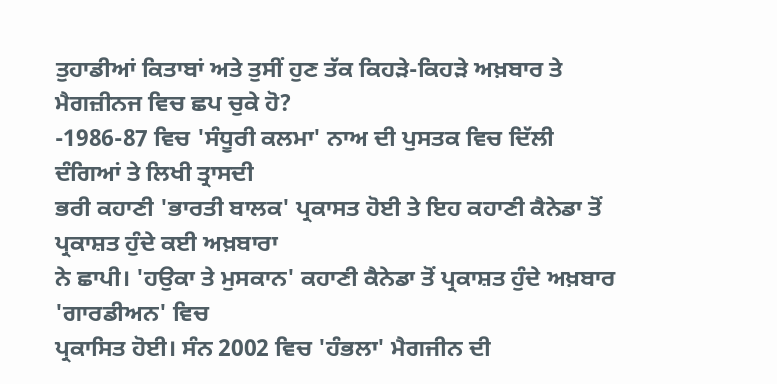ਤੁਹਾਡੀਆਂ ਕਿਤਾਬਾਂ ਅਤੇ ਤੁਸੀਂ ਹੁਣ ਤੱਕ ਕਿਹੜੇ-ਕਿਹੜੇ ਅਖ਼ਬਾਰ ਤੇ
ਮੈਗਜ਼ੀਨਜ ਵਿਚ ਛਪ ਚੁਕੇ ਹੋ?
-1986-87 ਵਿਚ 'ਸੰਧੂਰੀ ਕਲਮਾ' ਨਾਅ ਦੀ ਪੁਸਤਕ ਵਿਚ ਦਿੱਲੀ ਦੰਗਿਆਂ ਤੇ ਲਿਖੀ ਤ੍ਰਾਸਦੀ
ਭਰੀ ਕਹਾਣੀ 'ਭਾਰਤੀ ਬਾਲਕ' ਪ੍ਰਕਾਸਤ ਹੋਈ ਤੇ ਇਹ ਕਹਾਣੀ ਕੈਨੇਡਾ ਤੋਂ ਪ੍ਰਕਾਸ਼ਤ ਹੁੰਦੇ ਕਈ ਅਖ਼ਬਾਰਾ
ਨੇ ਛਾਪੀ। 'ਹਉਕਾ ਤੇ ਮੁਸਕਾਨ' ਕਹਾਣੀ ਕੈਨੇਡਾ ਤੋਂ ਪ੍ਰਕਾਸ਼ਤ ਹੁੰਦੇ ਅਖ਼ਬਾਰ 'ਗਾਰਡੀਅਨ' ਵਿਚ
ਪ੍ਰਕਾਸਿਤ ਹੋਈ। ਸੰਨ 2002 ਵਿਚ 'ਹੰਭਲਾ' ਮੈਗਜੀਨ ਦੀ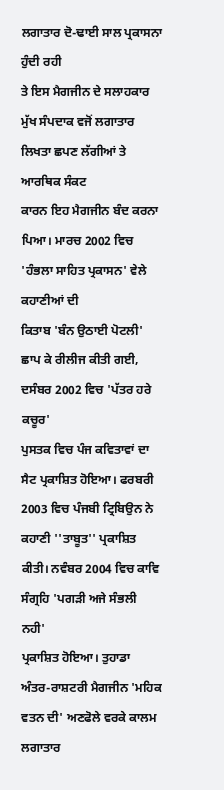ਲਗਾਤਾਰ ਦੋ-ਢਾਈ ਸਾਲ ਪ੍ਰਕਾਸਨਾ ਹੁੰਦੀ ਰਹੀ
ਤੇ ਇਸ ਮੈਗਜੀਨ ਦੇ ਸਲਾਹਕਾਰ ਮੁੱਖ ਸੰਪਦਾਕ ਵਜੋਂ ਲਗਾਤਾਰ ਲਿਖਤਾ ਛਪਣ ਲੱਗੀਆਂ ਤੇ ਆਰਥਿਕ ਸੰਕਟ
ਕਾਰਨ ਇਹ ਮੈਗਜੀਨ ਬੰਦ ਕਰਨਾ ਪਿਆ। ਮਾਰਚ 2002 ਵਿਚ 'ਹੰਭਲਾ ਸਾਹਿਤ ਪ੍ਰਕਾਸਨ' ਵੇਲੇ ਕਹਾਣੀਆਂ ਦੀ
ਕਿਤਾਬ 'ਬੰਨ ਉਠਾਈ ਪੋਟਲੀ' ਛਾਪ ਕੇ ਰੀਲੀਜ ਕੀਤੀ ਗਈ, ਦਸੰਬਰ 2002 ਵਿਚ 'ਪੱਤਰ ਹਰੇ ਕਚੂਰ'
ਪੁਸਤਕ ਵਿਚ ਪੰਜ ਕਵਿਤਾਵਾਂ ਦਾ ਸੈਟ ਪ੍ਰਕਾਸ਼ਿਤ ਹੋਇਆ। ਫਰਬਰੀ 2003 ਵਿਚ ਪੰਜਬੀ ਟ੍ਰਿਬਿਉਨ ਨੇ
ਕਹਾਣੀ ''ਤਾਬੂਤ'' ਪ੍ਰਕਾਸ਼ਿਤ ਕੀਤੀ। ਨਵੰਬਰ 2004 ਵਿਚ ਕਾਵਿ ਸੰਗ੍ਰਹਿ 'ਪਗੜੀ ਅਜੇ ਸੰਭਲੀ ਨਹੀ'
ਪ੍ਰਕਾਸ਼ਿਤ ਹੋਇਆ। ਤੁਹਾਡਾ ਅੰਤਰ-ਰਾਸ਼ਟਰੀ ਮੈਗਜੀਨ 'ਮਹਿਕ ਵਤਨ ਦੀ' ਅਣਫੋਲੇ ਵਰਕੇ ਕਾਲਮ ਲਗਾਤਾਰ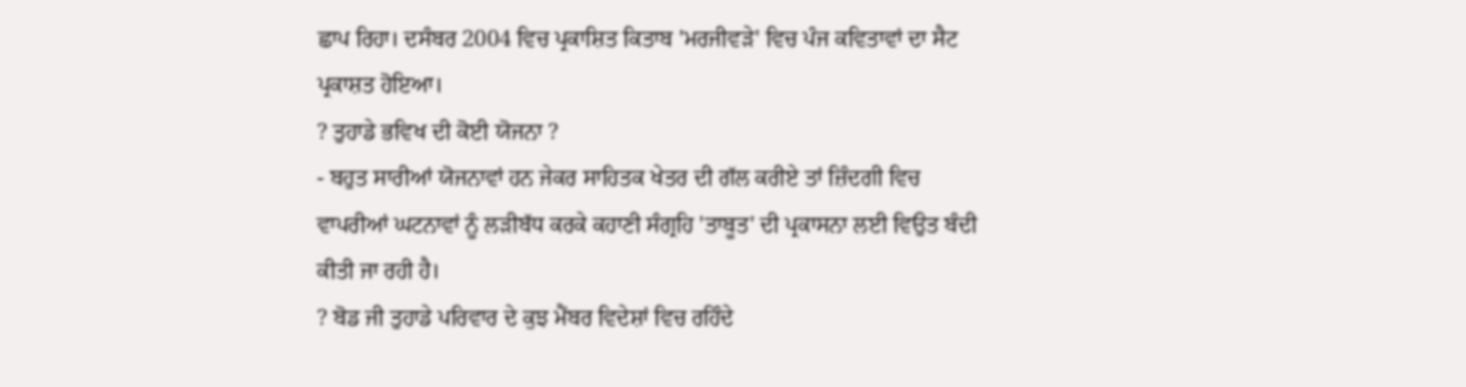ਛਾਪ ਰਿਹਾ। ਦਸੰਬਰ 2004 ਵਿਚ ਪ੍ਰਕਾਸ਼ਿਤ ਕਿਤਾਬ 'ਮਰਜੀਵੜੇ' ਵਿਚ ਪੰਜ ਕਵਿਤਾਵਾਂ ਦਾ ਸੈਟ
ਪ੍ਰਕਾਸ਼ਤ ਹੋਇਆ।
? ਤੁਹਾਡੇ ਭਵਿਖ ਦੀ ਕੋਈ ਯੋਜਨਾ ?
- ਬਹੁਤ ਸਾਰੀਆਂ ਯੋਜਨਾਵਾਂ ਹਨ ਜੇਕਰ ਸਾਹਿਤਕ ਖੇਤਰ ਦੀ ਗੱਲ ਕਰੀਏ ਤਾਂ ਜ਼ਿੰਦਗੀ ਵਿਚ
ਵਾਪਰੀਆਂ ਘਟਨਾਵਾਂ ਨੂੰ ਲੜੀਬੱਧ ਕਰਕੇ ਕਹਾਣੀ ਸੰਗ੍ਰਹਿ 'ਤਾਬੂਤ' ਦੀ ਪ੍ਰਕਾਸਨਾ ਲਈ ਵਿਉਤ ਬੰਦੀ
ਕੀਤੀ ਜਾ ਰਹੀ ਹੈ।
? ਬੋਡ ਜੀ ਤੁਹਾਡੇ ਪਰਿਵਾਰ ਦੇ ਕੁਝ ਮੈਂਬਰ ਵਿਦੇਸ਼ਾਂ ਵਿਚ ਰਹਿੰਦੇ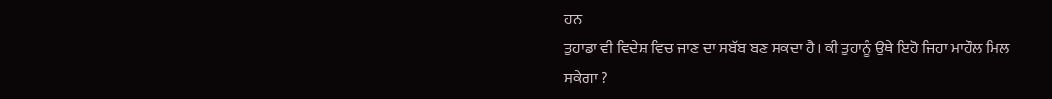ਹਨ
ਤੁਹਾਡਾ ਵੀ ਵਿਦੇਸ਼ ਵਿਚ ਜਾਣ ਦਾ ਸਬੱਬ ਬਣ ਸਕਦਾ ਹੈ। ਕੀ ਤੁਹਾਨੂੰ ਉਥੇ ਇਹੋ ਜਿਹਾ ਮਾਹੌਲ ਮਿਲ
ਸਕੇਗਾ ?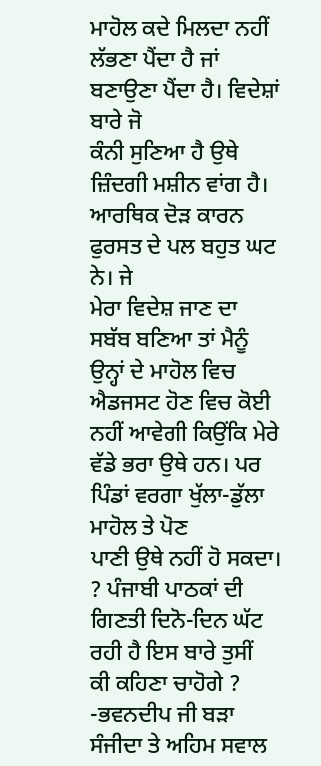ਮਾਹੋਲ ਕਦੇ ਮਿਲਦਾ ਨਹੀਂ ਲੱਭਣਾ ਪੈਂਦਾ ਹੈ ਜਾਂ ਬਣਾਉਣਾ ਪੈਂਦਾ ਹੈ। ਵਿਦੇਸ਼ਾਂ ਬਾਰੇ ਜੋ
ਕੰਨੀ ਸੁਣਿਆ ਹੈ ਉਥੇ ਜ਼ਿੰਦਗੀ ਮਸ਼ੀਨ ਵਾਂਗ ਹੈ। ਆਰਥਿਕ ਦੋੜ ਕਾਰਨ ਫੁਰਸਤ ਦੇ ਪਲ ਬਹੁਤ ਘਟ ਨੇ। ਜੇ
ਮੇਰਾ ਵਿਦੇਸ਼ ਜਾਣ ਦਾ ਸਬੱਬ ਬਣਿਆ ਤਾਂ ਮੈਨੂੰ ਉਨ੍ਹਾਂ ਦੇ ਮਾਹੋਲ ਵਿਚ ਐਡਜਸਟ ਹੋਣ ਵਿਚ ਕੋਈ
ਨਹੀਂ ਆਵੇਗੀ ਕਿਉਂਕਿ ਮੇਰੇ ਵੱਡੇ ਭਰਾ ਉਥੇ ਹਨ। ਪਰ ਪਿੰਡਾਂ ਵਰਗਾ ਖੁੱਲਾ-ਡੁੱਲਾ ਮਾਹੋਲ ਤੇ ਪੋਣ
ਪਾਣੀ ਉਥੇ ਨਹੀਂ ਹੋ ਸਕਦਾ।
? ਪੰਜਾਬੀ ਪਾਠਕਾਂ ਦੀ ਗਿਣਤੀ ਦਿਨੋ-ਦਿਨ ਘੱਟ ਰਹੀ ਹੈ ਇਸ ਬਾਰੇ ਤੁਸੀਂ
ਕੀ ਕਹਿਣਾ ਚਾਹੋਗੇ ?
-ਭਵਨਦੀਪ ਜੀ ਬੜਾ ਸੰਜੀਦਾ ਤੇ ਅਹਿਮ ਸਵਾਲ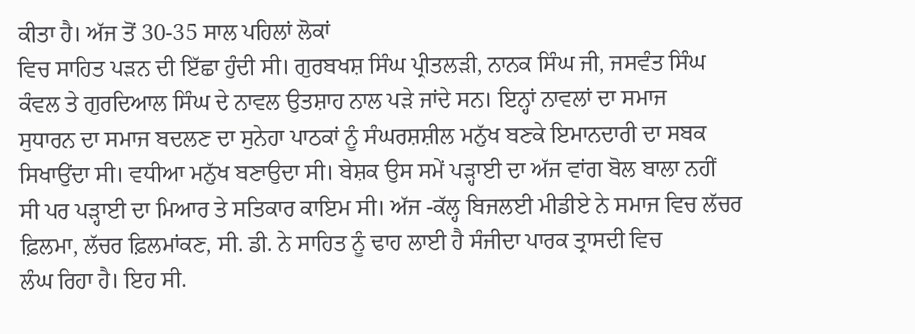ਕੀਤਾ ਹੈ। ਅੱਜ ਤੋਂ 30-35 ਸਾਲ ਪਹਿਲਾਂ ਲੋਕਾਂ
ਵਿਚ ਸਾਹਿਤ ਪੜਨ ਦੀ ਇੱਛਾ ਹੁੰਦੀ ਸੀ। ਗੁਰਬਖਸ਼ ਸਿੰਘ ਪ੍ਰੀਤਲੜੀ, ਨਾਨਕ ਸਿੰਘ ਜੀ, ਜਸਵੰਤ ਸਿੰਘ
ਕੰਵਲ ਤੇ ਗੁਰਦਿਆਲ ਸਿੰਘ ਦੇ ਨਾਵਲ ਉਤਸ਼ਾਹ ਨਾਲ ਪੜੇ ਜਾਂਦੇ ਸਨ। ਇਨ੍ਹਾਂ ਨਾਵਲਾਂ ਦਾ ਸਮਾਜ
ਸੁਧਾਰਨ ਦਾ ਸਮਾਜ ਬਦਲਣ ਦਾ ਸੁਨੇਹਾ ਪਾਠਕਾਂ ਨੂੰ ਸੰਘਰਸ਼ਸ਼ੀਲ ਮਨੁੱਖ ਬਣਕੇ ਇਮਾਨਦਾਰੀ ਦਾ ਸਬਕ
ਸਿਖਾਉਂਦਾ ਸੀ। ਵਧੀਆ ਮਨੁੱਖ ਬਣਾਉਦਾ ਸੀ। ਬੇਸ਼ਕ ਉਸ ਸਮੇਂ ਪੜ੍ਹਾਈ ਦਾ ਅੱਜ ਵਾਂਗ ਬੋਲ ਬਾਲਾ ਨਹੀਂ
ਸੀ ਪਰ ਪੜ੍ਹਾਈ ਦਾ ਮਿਆਰ ਤੇ ਸਤਿਕਾਰ ਕਾਇਮ ਸੀ। ਅੱਜ -ਕੱਲ੍ਹ ਬਿਜਲਈ ਮੀਡੀਏ ਨੇ ਸਮਾਜ ਵਿਚ ਲੱਚਰ
ਫ਼ਿਲਮਾ, ਲੱਚਰ ਫ਼ਿਲਮਾਂਕਣ, ਸੀ. ਡੀ. ਨੇ ਸਾਹਿਤ ਨੂੰ ਢਾਹ ਲਾਈ ਹੈ ਸੰਜੀਦਾ ਪਾਰਕ ਤ੍ਰਾਸਦੀ ਵਿਚ
ਲੰਘ ਰਿਹਾ ਹੈ। ਇਹ ਸੀ.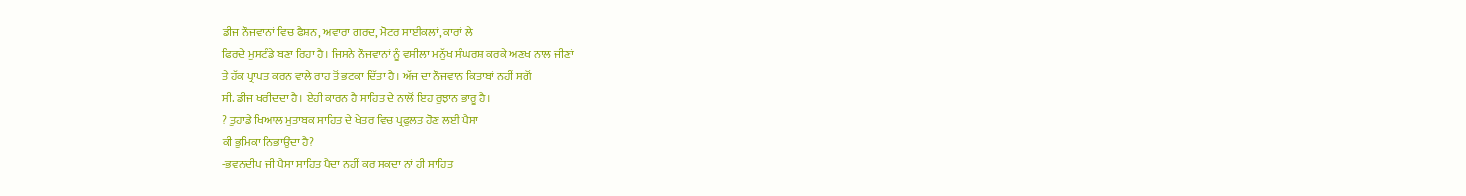ਡੀਜ ਨੌਜਵਾਨਾਂ ਵਿਚ ਫੈਸ਼ਨ, ਅਵਾਰਾ ਗਰਦ, ਮੋਟਰ ਸਾਈਕਲਾਂ, ਕਾਰਾਂ ਲੇ
ਫਿਰਦੇ ਮੁਸਟੰਡੇ ਬਣਾ ਰਿਹਾ ਹੈ। ਜਿਸਨੇ ਨੌਜਵਾਨਾਂ ਨੂੰ ਵਸੀਲਾ ਮਨੁੱਖ ਸੰਘਰਸ਼ ਕਰਕੇ ਅਣਖ ਨਾਲ ਜੀਣਾਂ
ਤੇ ਹੱਕ ਪ੍ਰਾਪਤ ਕਰਨ ਵਾਲੇ ਰਾਹ ਤੋਂ ਭਟਕਾ ਦਿੱਤਾ ਹੈ। ਅੱਜ ਦਾ ਨੌਜਵਾਨ ਕਿਤਾਬਾਂ ਨਹੀਂ ਸਗੋਂ
ਸੀ. ਡੀਜ ਖਰੀਦਦਾ ਹੈ। ਏਹੀ ਕਾਰਨ ਹੈ ਸਾਹਿਤ ਦੇ ਨਾਲੋਂ ਇਹ ਰੁਝਾਨ ਭਾਰੂ ਹੈ।
? ਤੁਹਾਡੇ ਖਿਆਲ ਮੁਤਾਬਕ ਸਾਹਿਤ ਦੇ ਖੇਤਰ ਵਿਚ ਪ੍ਰਫੁਲਤ ਹੋਣ ਲਈ ਪੈਸਾ
ਕੀ ਭੁਮਿਕਾ ਨਿਭਾਉਂਦਾ ਹੈ?
-ਭਵਨਦੀਪ ਜੀ ਪੈਸਾ ਸਾਹਿਤ ਪੈਦਾ ਨਹੀਂ ਕਰ ਸਕਦਾ ਨਾਂ ਹੀ ਸਾਹਿਤ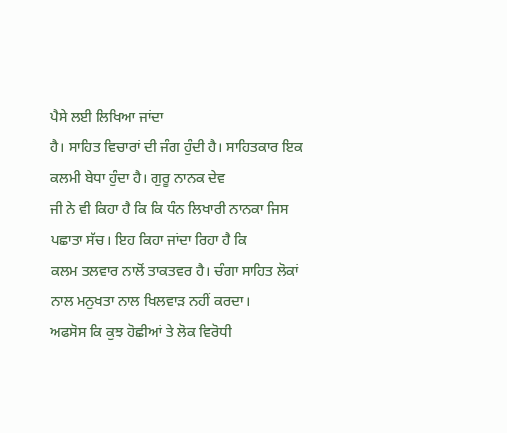ਪੈਸੇ ਲਈ ਲਿਖਿਆ ਜਾਂਦਾ
ਹੈ। ਸਾਹਿਤ ਵਿਚਾਰਾਂ ਦੀ ਜੰਗ ਹੁੰਦੀ ਹੈ। ਸਾਹਿਤਕਾਰ ਇਕ ਕਲਮੀ ਬੇਧਾ ਹੁੰਦਾ ਹੈ। ਗੁਰੂ ਨਾਨਕ ਦੇਵ
ਜੀ ਨੇ ਵੀ ਕਿਹਾ ਹੈ ਕਿ ਕਿ ਧੰਨ ਲਿਖਾਰੀ ਨਾਨਕਾ ਜਿਸ ਪਛਾਤਾ ਸੱਚ। ਇਹ ਕਿਹਾ ਜਾਂਦਾ ਰਿਹਾ ਹੈ ਕਿ
ਕਲਮ ਤਲਵਾਰ ਨਾਲੋਂ ਤਾਕਤਵਰ ਹੈ। ਚੰਗਾ ਸਾਹਿਤ ਲੋਕਾਂ ਨਾਲ ਮਨੁਖਤਾ ਨਾਲ ਖਿਲਵਾੜ ਨਹੀਂ ਕਰਦਾ।
ਅਫਸੋਸ ਕਿ ਕੁਝ ਹੋਛੀਆਂ ਤੇ ਲੋਕ ਵਿਰੋਧੀ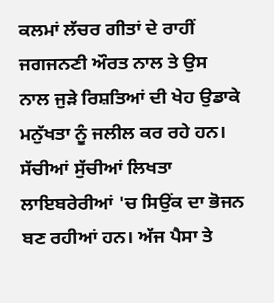ਕਲਮਾਂ ਲੱਚਰ ਗੀਤਾਂ ਦੇ ਰਾਹੀਂ ਜਗਜਨਣੀ ਔਰਤ ਨਾਲ ਤੇ ਉਸ
ਨਾਲ ਜੁੜੇ ਰਿਸ਼ਤਿਆਂ ਦੀ ਖੇਹ ਉਡਾਕੇ ਮਨੁੱਖਤਾ ਨੂੰ ਜਲੀਲ ਕਰ ਰਹੇ ਹਨ। ਸੱਚੀਆਂ ਸੁੱਚੀਆਂ ਲਿਖਤਾ
ਲਾਇਬਰੇਰੀਆਂ 'ਚ ਸਿਉਂਕ ਦਾ ਭੋਜਨ ਬਣ ਰਹੀਆਂ ਹਨ। ਅੱਜ ਪੈਸਾ ਤੇ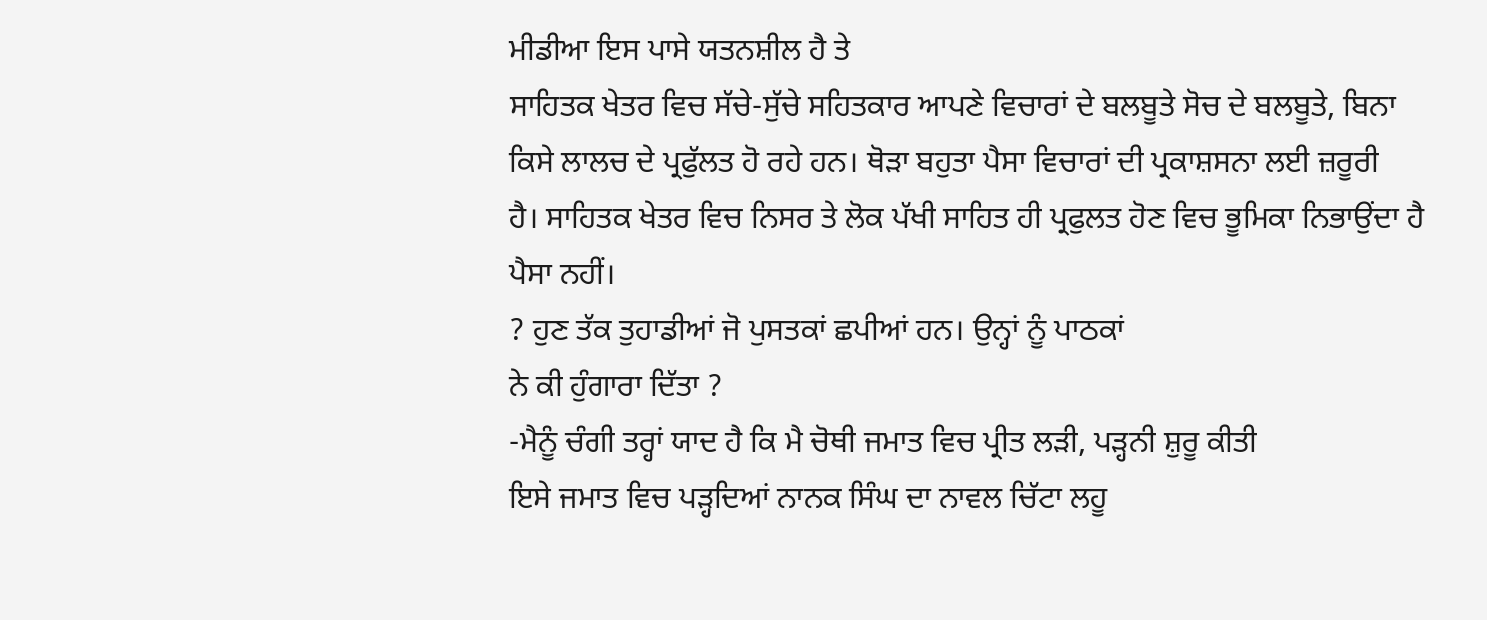ਮੀਡੀਆ ਇਸ ਪਾਸੇ ਯਤਨਸ਼ੀਲ ਹੈ ਤੇ
ਸਾਹਿਤਕ ਖੇਤਰ ਵਿਚ ਸੱਚੇ-ਸੁੱਚੇ ਸਹਿਤਕਾਰ ਆਪਣੇ ਵਿਚਾਰਾਂ ਦੇ ਬਲਬੂਤੇ ਸੋਚ ਦੇ ਬਲਬੂਤੇ, ਬਿਨਾ
ਕਿਸੇ ਲਾਲਚ ਦੇ ਪ੍ਰਫੁੱਲਤ ਹੋ ਰਹੇ ਹਨ। ਥੋੜਾ ਬਹੁਤਾ ਪੈਸਾ ਵਿਚਾਰਾਂ ਦੀ ਪ੍ਰਕਾਸ਼ਸਨਾ ਲਈ ਜ਼ਰੂਰੀ
ਹੈ। ਸਾਹਿਤਕ ਖੇਤਰ ਵਿਚ ਨਿਸਰ ਤੇ ਲੋਕ ਪੱਖੀ ਸਾਹਿਤ ਹੀ ਪ੍ਰਫੁਲਤ ਹੋਣ ਵਿਚ ਭੂਮਿਕਾ ਨਿਭਾਉਂਦਾ ਹੈ
ਪੈਸਾ ਨਹੀਂ।
? ਹੁਣ ਤੱਕ ਤੁਹਾਡੀਆਂ ਜੋ ਪੁਸਤਕਾਂ ਛਪੀਆਂ ਹਨ। ਉਨ੍ਹਾਂ ਨੂੰ ਪਾਠਕਾਂ
ਨੇ ਕੀ ਹੁੰਗਾਰਾ ਦਿੱਤਾ ?
-ਮੈਨੂੰ ਚੰਗੀ ਤਰ੍ਹਾਂ ਯਾਦ ਹੈ ਕਿ ਮੈ ਚੋਥੀ ਜਮਾਤ ਵਿਚ ਪ੍ਰੀਤ ਲੜੀ, ਪੜ੍ਹਨੀ ਸ਼ੁਰੂ ਕੀਤੀ
ਇਸੇ ਜਮਾਤ ਵਿਚ ਪੜ੍ਹਦਿਆਂ ਨਾਨਕ ਸਿੰਘ ਦਾ ਨਾਵਲ ਚਿੱਟਾ ਲਹੂ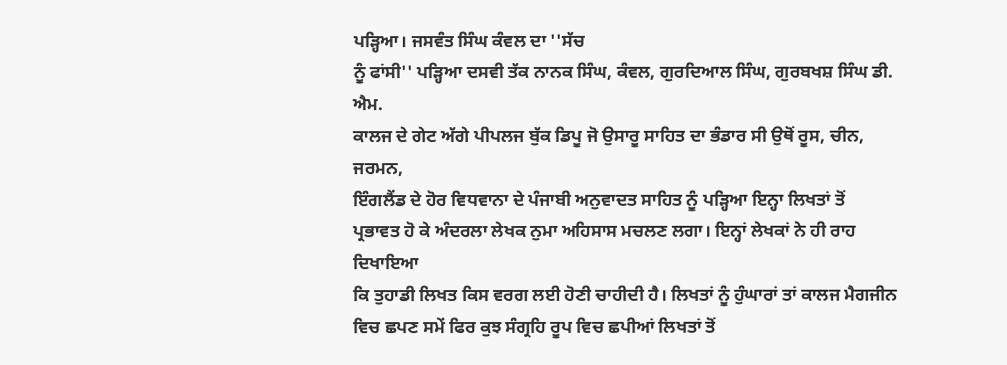ਪੜ੍ਹਿਆ। ਜਸਵੰਤ ਸਿੰਘ ਕੰਵਲ ਦਾ ''ਸੱਚ
ਨੂੰ ਫਾਂਸੀ'' ਪੜ੍ਹਿਆ ਦਸਵੀ ਤੱਕ ਨਾਨਕ ਸਿੰਘ, ਕੰਵਲ, ਗੁਰਦਿਆਲ ਸਿੰਘ, ਗੁਰਬਖਸ਼ ਸਿੰਘ ਡੀ. ਐਮ.
ਕਾਲਜ ਦੇ ਗੇਟ ਅੱਗੇ ਪੀਪਲਜ ਬੁੱਕ ਡਿਪੂ ਜੋ ਉਸਾਰੂ ਸਾਹਿਤ ਦਾ ਭੰਡਾਰ ਸੀ ਉਥੋਂ ਰੂਸ, ਚੀਨ, ਜਰਮਨ,
ਇੰਗਲੈਂਡ ਦੇ ਹੋਰ ਵਿਧਵਾਨਾ ਦੇ ਪੰਜਾਬੀ ਅਨੁਵਾਦਤ ਸਾਹਿਤ ਨੂੰ ਪੜ੍ਹਿਆ ਇਨ੍ਹਾ ਲਿਖਤਾਂ ਤੋਂ
ਪ੍ਰਭਾਵਤ ਹੋ ਕੇ ਅੰਦਰਲਾ ਲੇਖਕ ਨੁਮਾ ਅਹਿਸਾਸ ਮਚਲਣ ਲਗਾ। ਇਨ੍ਹਾਂ ਲੇਖਕਾਂ ਨੇ ਹੀ ਰਾਹ ਦਿਖਾਇਆ
ਕਿ ਤੁਹਾਡੀ ਲਿਖਤ ਕਿਸ ਵਰਗ ਲਈ ਹੋਣੀ ਚਾਹੀਦੀ ਹੈ। ਲਿਖਤਾਂ ਨੂੰ ਹੁੰਘਾਰਾਂ ਤਾਂ ਕਾਲਜ ਮੈਗਜੀਨ
ਵਿਚ ਛਪਣ ਸਮੇਂ ਫਿਰ ਕੁਝ ਸੰਗ੍ਰਹਿ ਰੂਪ ਵਿਚ ਛਪੀਆਂ ਲਿਖਤਾਂ ਤੋਂ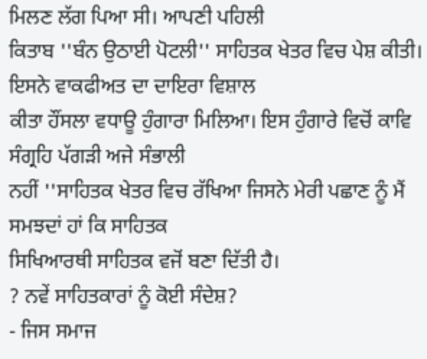ਮਿਲਣ ਲੱਗ ਪਿਆ ਸੀ। ਆਪਣੀ ਪਹਿਲੀ
ਕਿਤਾਬ ''ਬੰਨ ਉਠਾਈ ਪੋਟਲੀ'' ਸਾਹਿਤਕ ਖੇਤਰ ਵਿਚ ਪੇਸ਼ ਕੀਤੀ। ਇਸਨੇ ਵਾਕਫੀਅਤ ਦਾ ਦਾਇਰਾ ਵਿਸ਼ਾਲ
ਕੀਤਾ ਹੌਂਸਲਾ ਵਧਾਊ ਹੁੰਗਾਰਾ ਮਿਲਿਆ। ਇਸ ਹੁੰਗਾਰੇ ਵਿਚੋਂ ਕਾਵਿ ਸੰਗ੍ਰਹਿ ਪੱਗੜੀ ਅਜੇ ਸੰਭਾਲੀ
ਨਹੀਂ ''ਸਾਹਿਤਕ ਖੇਤਰ ਵਿਚ ਰੱਖਿਆ ਜਿਸਨੇ ਮੇਰੀ ਪਛਾਣ ਨੂੰ ਮੈਂ ਸਮਝਦਾਂ ਹਾਂ ਕਿ ਸਾਹਿਤਕ
ਸਿਖਿਆਰਥੀ ਸਾਹਿਤਕ ਵਜੋਂ ਬਣਾ ਦਿੱਤੀ ਹੈ।
? ਨਵੇਂ ਸਾਹਿਤਕਾਰਾਂ ਨੂੰ ਕੋਈ ਸੰਦੇਸ਼?
- ਜਿਸ ਸਮਾਜ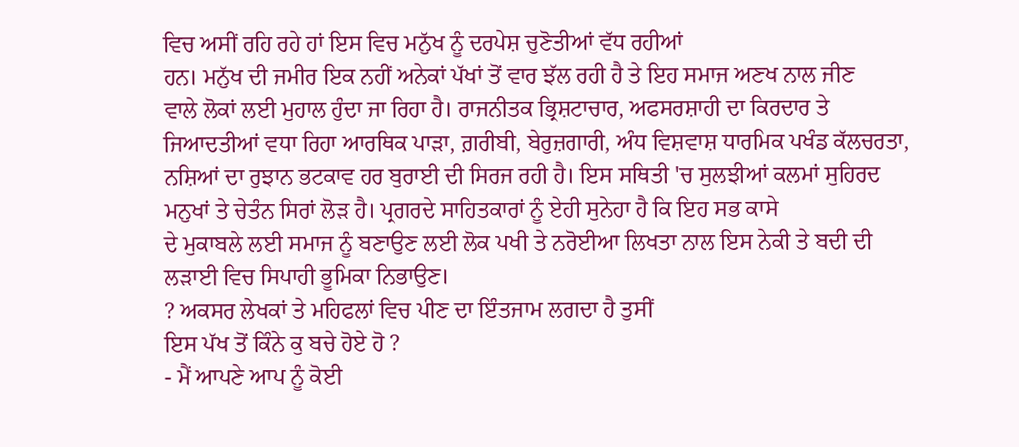ਵਿਚ ਅਸੀਂ ਰਹਿ ਰਹੇ ਹਾਂ ਇਸ ਵਿਚ ਮਨੁੱਖ ਨੂੰ ਦਰਪੇਸ਼ ਚੁਣੋਤੀਆਂ ਵੱਧ ਰਹੀਆਂ
ਹਨ। ਮਨੁੱਖ ਦੀ ਜਮੀਰ ਇਕ ਨਹੀਂ ਅਨੇਕਾਂ ਪੱਖਾਂ ਤੋਂ ਵਾਰ ਝੱਲ ਰਹੀ ਹੈ ਤੇ ਇਹ ਸਮਾਜ ਅਣਖ ਨਾਲ ਜੀਣ
ਵਾਲੇ ਲੋਕਾਂ ਲਈ ਮੁਹਾਲ ਹੁੰਦਾ ਜਾ ਰਿਹਾ ਹੈ। ਰਾਜਨੀਤਕ ਭ੍ਰਿਸ਼ਟਾਚਾਰ, ਅਫਸਰਸ਼ਾਹੀ ਦਾ ਕਿਰਦਾਰ ਤੇ
ਜਿਆਦਤੀਆਂ ਵਧਾ ਰਿਹਾ ਆਰਥਿਕ ਪਾੜਾ, ਗ਼ਰੀਬੀ, ਬੇਰੁਜ਼ਗਾਰੀ, ਅੰਧ ਵਿਸ਼ਵਾਸ਼ ਧਾਰਮਿਕ ਪਖੰਡ ਕੱਲਚਰਤਾ,
ਨਸ਼ਿਆਂ ਦਾ ਰੁਝਾਨ ਭਟਕਾਵ ਹਰ ਬੁਰਾਈ ਦੀ ਸਿਰਜ ਰਹੀ ਹੈ। ਇਸ ਸਥਿਤੀ 'ਚ ਸੁਲਝੀਆਂ ਕਲਮਾਂ ਸੁਹਿਰਦ
ਮਨੁਖਾਂ ਤੇ ਚੇਤੰਨ ਸਿਰਾਂ ਲੋੜ ਹੈ। ਪ੍ਰਗਰਦੇ ਸਾਹਿਤਕਾਰਾਂ ਨੂੰ ਏਹੀ ਸੁਨੇਹਾ ਹੈ ਕਿ ਇਹ ਸਭ ਕਾਸੇ
ਦੇ ਮੁਕਾਬਲੇ ਲਈ ਸਮਾਜ ਨੂੰ ਬਣਾਉਣ ਲਈ ਲੋਕ ਪਖੀ ਤੇ ਨਰੋਈਆ ਲਿਖਤਾ ਨਾਲ ਇਸ ਨੇਕੀ ਤੇ ਬਦੀ ਦੀ
ਲੜਾਈ ਵਿਚ ਸਿਪਾਹੀ ਭੂਮਿਕਾ ਨਿਭਾਉਣ।
? ਅਕਸਰ ਲੇਖਕਾਂ ਤੇ ਮਹਿਫਲਾਂ ਵਿਚ ਪੀਣ ਦਾ ਇੰਤਜਾਮ ਲਗਦਾ ਹੈ ਤੁਸੀਂ
ਇਸ ਪੱਖ ਤੋਂ ਕਿੰਨੇ ਕੁ ਬਚੇ ਹੋਏ ਹੋ ?
- ਮੈਂ ਆਪਣੇ ਆਪ ਨੂੰ ਕੋਈ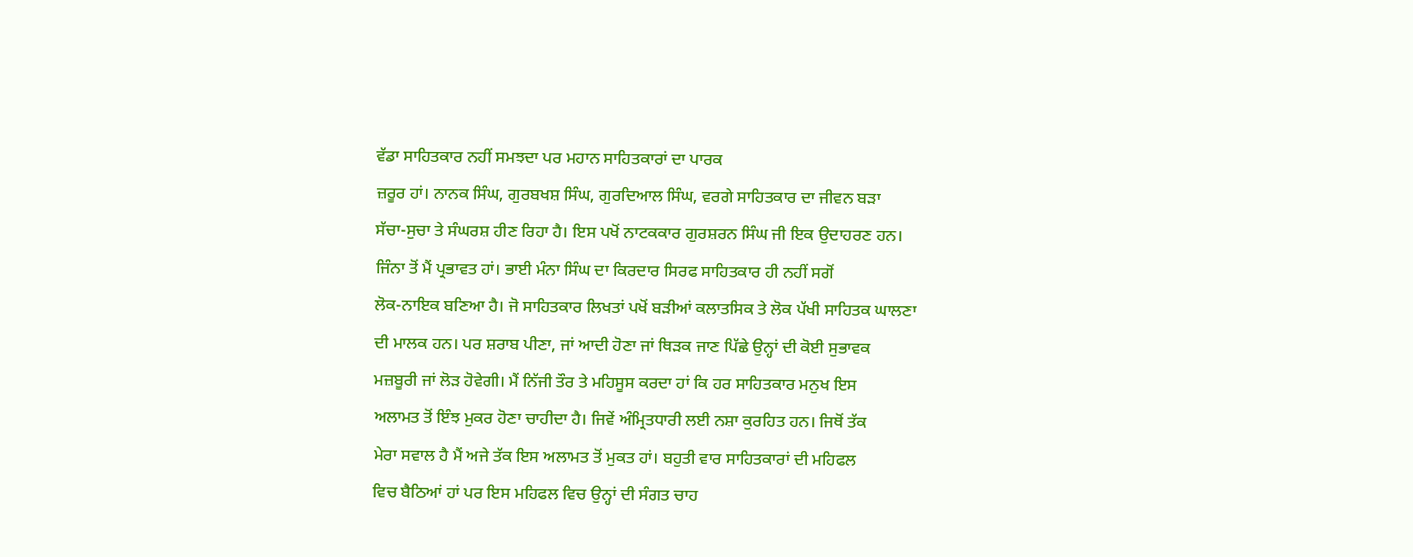ਵੱਡਾ ਸਾਹਿਤਕਾਰ ਨਹੀਂ ਸਮਝਦਾ ਪਰ ਮਹਾਨ ਸਾਹਿਤਕਾਰਾਂ ਦਾ ਪਾਰਕ
ਜ਼ਰੂਰ ਹਾਂ। ਨਾਨਕ ਸਿੰਘ, ਗੁਰਬਖਸ਼ ਸਿੰਘ, ਗੁਰਦਿਆਲ ਸਿੰਘ, ਵਰਗੇ ਸਾਹਿਤਕਾਰ ਦਾ ਜੀਵਨ ਬੜਾ
ਸੱਚਾ-ਸੁਚਾ ਤੇ ਸੰਘਰਸ਼ ਹੀਣ ਰਿਹਾ ਹੈ। ਇਸ ਪਖੋਂ ਨਾਟਕਕਾਰ ਗੁਰਸ਼ਰਨ ਸਿੰਘ ਜੀ ਇਕ ਉਦਾਹਰਣ ਹਨ।
ਜਿੰਨਾ ਤੋਂ ਮੈਂ ਪ੍ਰਭਾਵਤ ਹਾਂ। ਭਾਈ ਮੰਨਾ ਸਿੰਘ ਦਾ ਕਿਰਦਾਰ ਸਿਰਫ ਸਾਹਿਤਕਾਰ ਹੀ ਨਹੀਂ ਸਗੋਂ
ਲੋਕ-ਨਾਇਕ ਬਣਿਆ ਹੈ। ਜੋ ਸਾਹਿਤਕਾਰ ਲਿਖਤਾਂ ਪਖੋਂ ਬੜੀਆਂ ਕਲਾਤਸਿਕ ਤੇ ਲੋਕ ਪੱਖੀ ਸਾਹਿਤਕ ਘਾਲਣਾ
ਦੀ ਮਾਲਕ ਹਨ। ਪਰ ਸ਼ਰਾਬ ਪੀਣਾ, ਜਾਂ ਆਦੀ ਹੋਣਾ ਜਾਂ ਥਿੜਕ ਜਾਣ ਪਿੱਛੇ ਉਨ੍ਹਾਂ ਦੀ ਕੋਈ ਸੁਭਾਵਕ
ਮਜ਼ਬੂਰੀ ਜਾਂ ਲੋੜ ਹੋਵੇਗੀ। ਮੈਂ ਨਿੱਜੀ ਤੌਰ ਤੇ ਮਹਿਸੂਸ ਕਰਦਾ ਹਾਂ ਕਿ ਹਰ ਸਾਹਿਤਕਾਰ ਮਨੁਖ ਇਸ
ਅਲਾਮਤ ਤੋਂ ਇੰਝ ਮੁਕਰ ਹੋਣਾ ਚਾਹੀਦਾ ਹੈ। ਜਿਵੇਂ ਅੰਮ੍ਰਿਤਧਾਰੀ ਲਈ ਨਸ਼ਾ ਕੁਰਹਿਤ ਹਨ। ਜਿਥੋਂ ਤੱਕ
ਮੇਰਾ ਸਵਾਲ ਹੈ ਮੈਂ ਅਜੇ ਤੱਕ ਇਸ ਅਲਾਮਤ ਤੋਂ ਮੁਕਤ ਹਾਂ। ਬਹੁਤੀ ਵਾਰ ਸਾਹਿਤਕਾਰਾਂ ਦੀ ਮਹਿਫਲ
ਵਿਚ ਬੈਠਿਆਂ ਹਾਂ ਪਰ ਇਸ ਮਹਿਫਲ ਵਿਚ ਉਨ੍ਹਾਂ ਦੀ ਸੰਗਤ ਚਾਹ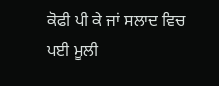ਕੋਫੀ ਪੀ ਕੇ ਜਾਂ ਸਲਾਦ ਵਿਚ ਪਈ ਮੂਲੀ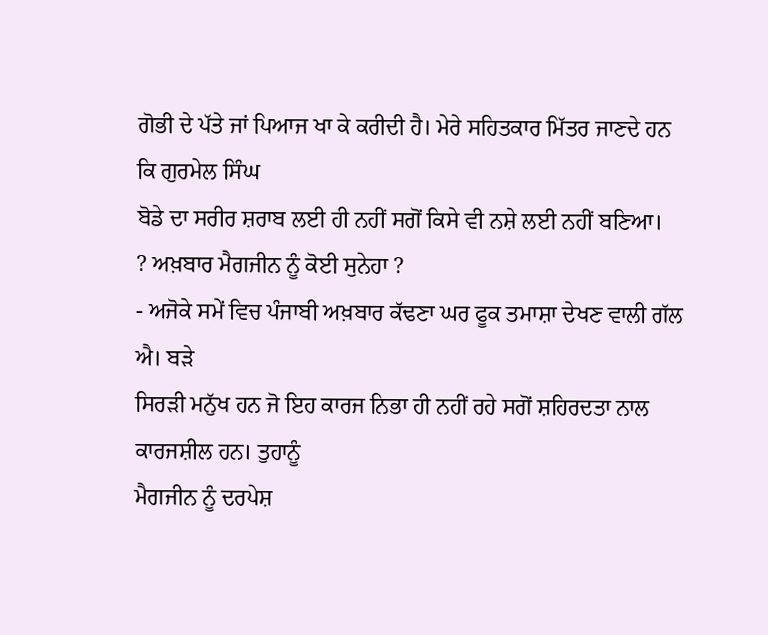ਗੋਭੀ ਦੇ ਪੱਤੇ ਜਾਂ ਪਿਆਜ ਖਾ ਕੇ ਕਰੀਦੀ ਹੈ। ਮੇਰੇ ਸਹਿਤਕਾਰ ਮਿੱਤਰ ਜਾਣਦੇ ਹਨ ਕਿ ਗੁਰਮੇਲ ਸਿੰਘ
ਬੋਡੇ ਦਾ ਸਰੀਰ ਸ਼ਰਾਬ ਲਈ ਹੀ ਨਹੀਂ ਸਗੋਂ ਕਿਸੇ ਵੀ ਨਸ਼ੇ ਲਈ ਨਹੀਂ ਬਣਿਆ।
? ਅਖ਼ਬਾਰ ਮੈਗਜੀਨ ਨੂੰ ਕੋਈ ਸੁਨੇਹਾ ?
- ਅਜੋਕੇ ਸਮੇਂ ਵਿਚ ਪੰਜਾਬੀ ਅਖ਼ਬਾਰ ਕੱਢਣਾ ਘਰ ਫੂਕ ਤਮਾਸ਼ਾ ਦੇਖਣ ਵਾਲੀ ਗੱਲ ਐ। ਬੜੇ
ਸਿਰੜੀ ਮਨੁੱਖ ਹਨ ਜੋ ਇਹ ਕਾਰਜ ਨਿਭਾ ਹੀ ਨਹੀਂ ਰਹੇ ਸਗੋਂ ਸ਼ਹਿਰਦਤਾ ਨਾਲ ਕਾਰਜਸ਼ੀਲ ਹਨ। ਤੁਹਾਨੂੰ
ਮੈਗਜੀਨ ਨੂੰ ਦਰਪੇਸ਼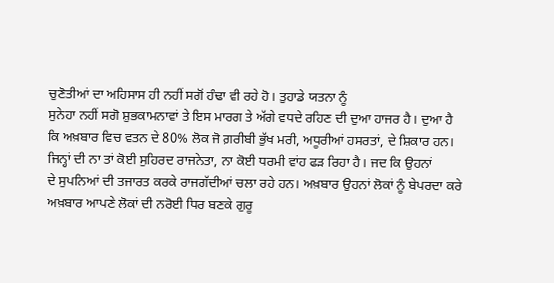ਚੁਣੋਤੀਆਂ ਦਾ ਅਹਿਸਾਸ ਹੀ ਨਹੀਂ ਸਗੋਂ ਹੰਢਾ ਵੀ ਰਹੇ ਹੋ। ਤੁਹਾਡੇ ਯਤਨਾ ਨੂੰ
ਸੁਨੇਹਾ ਨਹੀਂ ਸਗੋ ਸ਼ੁਭਕਾਮਨਾਵਾਂ ਤੇ ਇਸ ਮਾਰਗ ਤੇ ਅੱਗੇ ਵਧਦੇ ਰਹਿਣ ਦੀ ਦੁਆ ਹਾਜਰ ਹੈ। ਦੁਆ ਹੈ
ਕਿ ਅਖ਼ਬਾਰ ਵਿਚ ਵਤਨ ਦੇ 80% ਲੋਕ ਜੋ ਗ਼ਰੀਬੀ ਭੁੱਖ ਮਰੀ, ਅਧੂਰੀਆਂ ਹਸਰਤਾਂ, ਦੇ ਸ਼ਿਕਾਰ ਹਨ।
ਜਿਨ੍ਹਾਂ ਦੀ ਨਾ ਤਾਂ ਕੋਈ ਸੁਹਿਰਦ ਰਾਜਨੇਤਾ, ਨਾ ਕੋਈ ਧਰਮੀ ਵਾਂਹ ਫੜ ਰਿਹਾ ਹੈ। ਜਦ ਕਿ ਉਹਨਾਂ
ਦੇ ਸੁਪਨਿਆਂ ਦੀ ਤਜਾਰਤ ਕਰਕੇ ਰਾਜਗੱਦੀਆਂ ਚਲਾ ਰਹੇ ਹਨ। ਅਖ਼ਬਾਰ ਉਹਨਾਂ ਲੋਕਾਂ ਨੂੰ ਬੇਪਰਦਾ ਕਰੇ
ਅਖ਼ਬਾਰ ਆਪਣੇ ਲੋਕਾਂ ਦੀ ਨਰੋਈ ਧਿਰ ਬਣਕੇ ਗੁਰੂ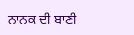ਨਾਨਕ ਦੀ ਬਾਣੀ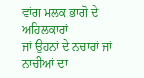ਵਾਂਗ ਮਲਕ ਭਾਗੋ ਦੇ ਅਹਿਲਕਾਰਾਂ
ਜਾਂ ਉਹਨਾਂ ਦੇ ਨਚਾਰਾਂ ਜਾਂ ਨਾਚੀਆਂ ਦਾ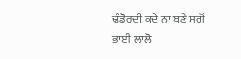ਢੰਡੋਰਦੀ ਕਦੇ ਨਾ ਬਣੇ ਸਗੋਂ ਭਾਈ ਲਾਲੋ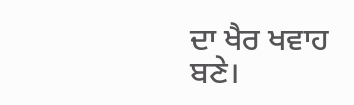ਦਾ ਖੈਰ ਖਵਾਹ
ਬਣੇ।